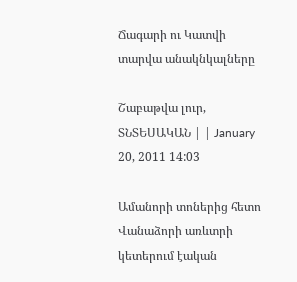Ճագարի ու Կատվի տարվա անակնկալները

Շաբաթվա լուր, ՏՆՏԵՍԱԿԱՆ | | January 20, 2011 14:03

Ամանորի տոներից հետո Վանաձորի առևտրի կետերում էական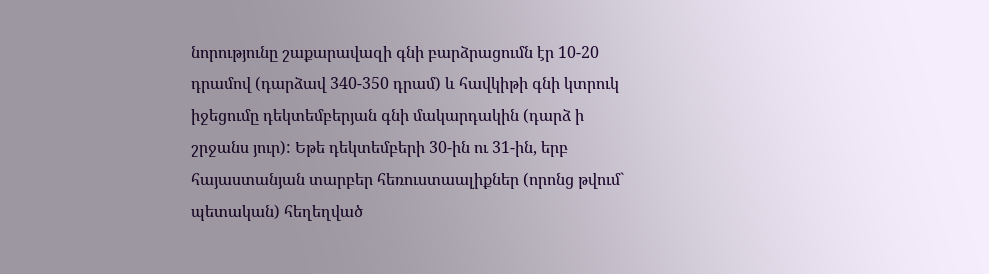նորությունը շաքարավազի գնի բարձրացումն էր 10-20 դրամով (դարձավ 340-350 դրամ) և հավկիթի գնի կտրուկ իջեցումը դեկտեմբերյան գնի մակարդակին (դարձ ի շրջանս յուր): Եթե դեկտեմբերի 30-ին ու 31-ին, երբ հայաստանյան տարբեր հեռուստաալիքներ (որոնց թվում` պետական) հեղեղված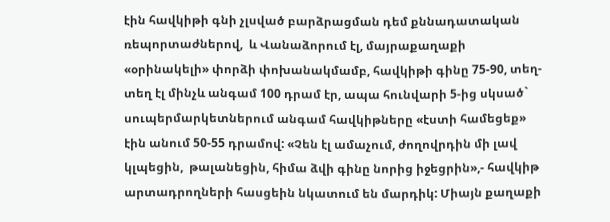էին հավկիթի գնի չլսված բարձրացման դեմ քննադատական ռեպորտաժներով,  և Վանաձորում էլ, մայրաքաղաքի «օրինակելի» փորձի փոխանակմամբ, հավկիթի գինը 75-90, տեղ-տեղ էլ մինչև անգամ 100 դրամ էր, ապա հունվարի 5-ից սկսած` սուպերմարկետներում անգամ հավկիթները «էստի համեցեք» էին անում 50-55 դրամով: «Չեն էլ ամաչում, ժողովրդին մի լավ կլպեցին,  թալանեցին, հիմա ձվի գինը նորից իջեցրին»,- հավկիթ արտադրողների հասցեին նկատում են մարդիկ: Միայն քաղաքի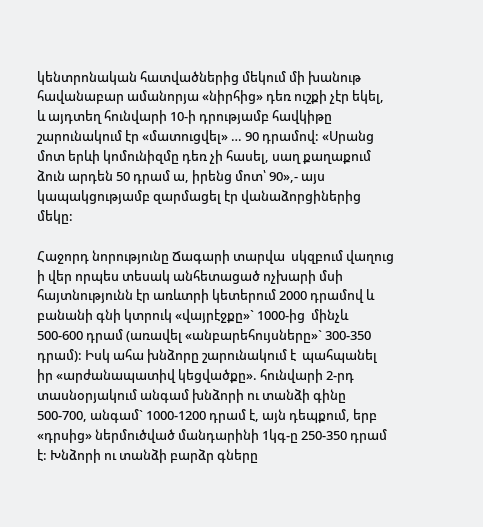կենտրոնական հատվածներից մեկում մի խանութ հավանաբար ամանորյա «նիրհից» դեռ ուշքի չէր եկել, և այդտեղ հունվարի 10-ի դրությամբ հավկիթը շարունակում էր «մատուցվել» … 90 դրամով: «Սրանց մոտ երևի կոմունիզմը դեռ չի հասել, սաղ քաղաքում ձուն արդեն 50 դրամ ա, իրենց մոտ՝ 90»,- այս կապակցությամբ զարմացել էր վանաձորցիներից մեկը:

Հաջորդ նորությունը Ճագարի տարվա  սկզբում վաղուց ի վեր որպես տեսակ անհետացած ոչխարի մսի հայտնությունն էր առևտրի կետերում 2000 դրամով և բանանի գնի կտրուկ «վայրէջքը»` 1000-ից  մինչև 500-600 դրամ (առավել «անբարեհույսները»` 300-350 դրամ): Իսկ ահա խնձորը շարունակում է  պահպանել իր «արժանապատիվ կեցվածքը». հունվարի 2-րդ տասնօրյակում անգամ խնձորի ու տանձի գինը 500-700, անգամ` 1000-1200 դրամ է, այն դեպքում, երբ «դրսից» ներմուծված մանդարինի 1կգ-ը 250-350 դրամ է: Խնձորի ու տանձի բարձր գները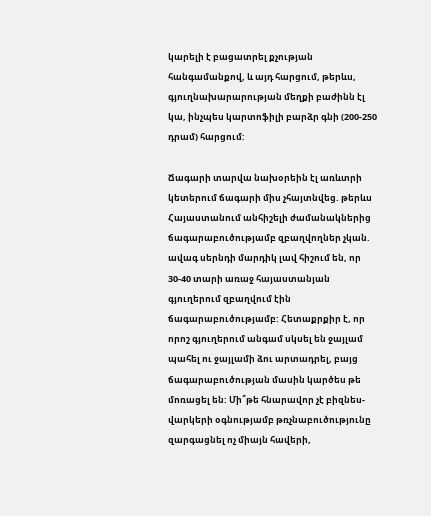կարելի է բացատրել քչության հանգամանքով, և այդ հարցում, թերևս, գյուղնախարարության մեղքի բաժինն էլ կա, ինչպես կարտոֆիլի բարձր գնի (200-250 դրամ) հարցում:

Ճագարի տարվա նախօրեին էլ առևտրի կետերում ճագարի միս չհայտնվեց. թերևս  Հայաստանում անհիշելի ժամանակներից ճագարաբուծությամբ զբաղվողներ չկան. ավագ սերնդի մարդիկ լավ հիշում են, որ 30-40 տարի առաջ հայաստանյան գյուղերում զբաղվում էին ճագարաբուծությամբ: Հետաքրքիր է, որ որոշ գյուղերում անգամ սկսել են ջայլամ պահել ու ջայլամի ձու արտադրել, բայց ճագարաբուծության մասին կարծես թե մոռացել են: Մի՞թե հնարավոր չէ բիզնես-վարկերի օգնությամբ թռչնաբուծությունը զարգացնել ոչ միայն հավերի,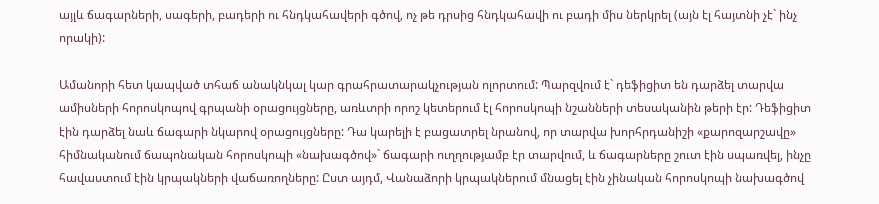այլև ճագարների, սագերի, բադերի ու հնդկահավերի գծով, ոչ թե դրսից հնդկահավի ու բադի միս ներկրել (այն էլ հայտնի չէ` ինչ որակի):

Ամանորի հետ կապված տհաճ անակնկալ կար գրահրատարակչության ոլորտում: Պարզվում է` դեֆիցիտ են դարձել տարվա ամիսների հորոսկոպով գրպանի օրացույցները, առևտրի որոշ կետերում էլ հորոսկոպի նշանների տեսականին թերի էր: Դեֆիցիտ էին դարձել նաև ճագարի նկարով օրացույցները: Դա կարելի է բացատրել նրանով, որ տարվա խորհրդանիշի «քարոզարշավը» հիմնականում ճապոնական հորոսկոպի «նախագծով»` ճագարի ուղղությամբ էր տարվում, և ճագարները շուտ էին սպառվել, ինչը հավաստում էին կրպակների վաճառողները: Ըստ այդմ, Վանաձորի կրպակներում մնացել էին չինական հորոսկոպի նախագծով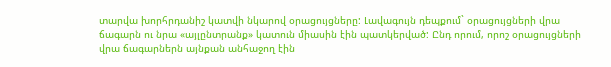տարվա խորհրդանիշ կատվի նկարով օրացույցները: Լավագույն դեպքում` օրացույցների վրա ճագարն ու նրա «այլընտրանք» կատուն միասին էին պատկերված: Ընդ որում, որոշ օրացույցների վրա ճագարներն այնքան անհաջող էին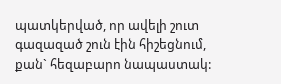պատկերված, որ ավելի շուտ գազազած շուն էին հիշեցնում, քան` հեզաբարո նապաստակ: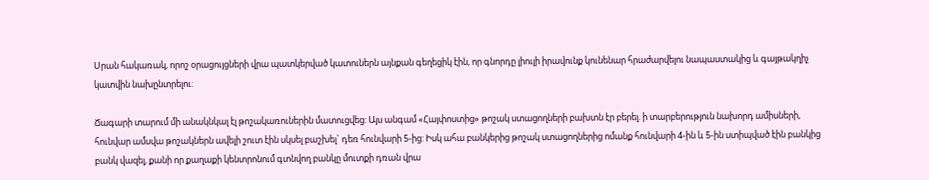Սրան հակառակ, որոշ օրացույցների վրա պատկերված կատուներն այնքան գեղեցիկ էին, որ գնորդը լիուլի իրավունք կունենար հրաժարվելու նապաստակից և գայթակղիչ կատվին նախընտրելու:

Ճագարի տարում մի անակնկալ էլ թոշակառուներին մատուցվեց: Այս անգամ «Հայփոստից» թոշակ ստացողների բախտն էր բերել. ի տարբերություն նախորդ ամիսների, հունվար ամսվա թոշակներն ավելի շուտ էին սկսել բաշխել` դեռ հունվարի 5-ից: Իսկ ահա բանկերից թոշակ ստացողներից ոմանք հունվարի 4-ին և 5-ին ստիպված էին բանկից բանկ վազել, քանի որ քաղաքի կենտրոնում գտնվող բանկը մուտքի դռան վրա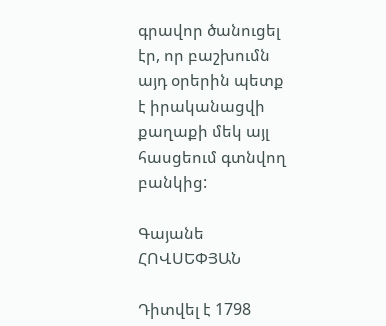գրավոր ծանուցել էր, որ բաշխումն այդ օրերին պետք է իրականացվի քաղաքի մեկ այլ հասցեում գտնվող բանկից:

Գայանե ՀՈՎՍԵՓՅԱՆ

Դիտվել է 1798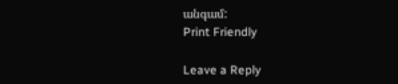անգամ:
Print Friendly

Leave a Reply